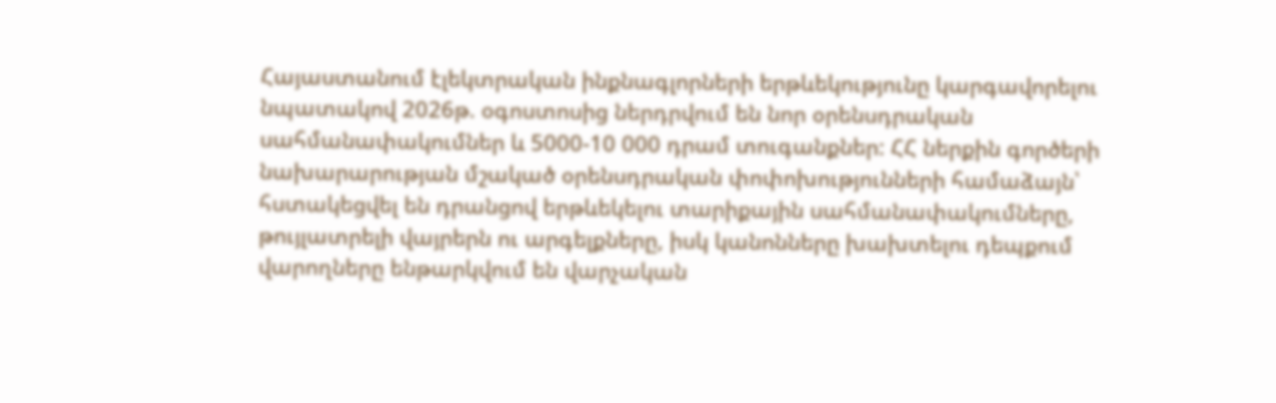Հայաստանում էլեկտրական ինքնագլորների երթևեկությունը կարգավորելու նպատակով 2026թ. օգոստոսից ներդրվում են նոր օրենսդրական սահմանափակումներ և 5000-10 000 դրամ տուգանքներ: ՀՀ ներքին գործերի նախարարության մշակած օրենսդրական փոփոխությունների համաձայն՝ հստակեցվել են դրանցով երթևեկելու տարիքային սահմանափակումները, թույլատրելի վայրերն ու արգելքները, իսկ կանոնները խախտելու դեպքում վարողները ենթարկվում են վարչական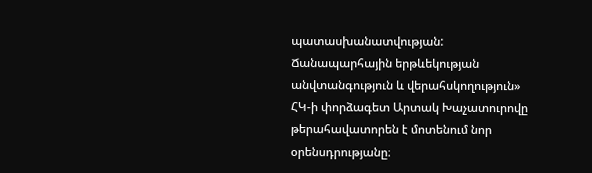պատասխանատվության:
Ճանապարհային երթևեկության անվտանգություն և վերահսկողություն» ՀԿ-ի փորձագետ Արտակ Խաչատուրովը թերահավատորեն է մոտենում նոր օրենսդրությանը։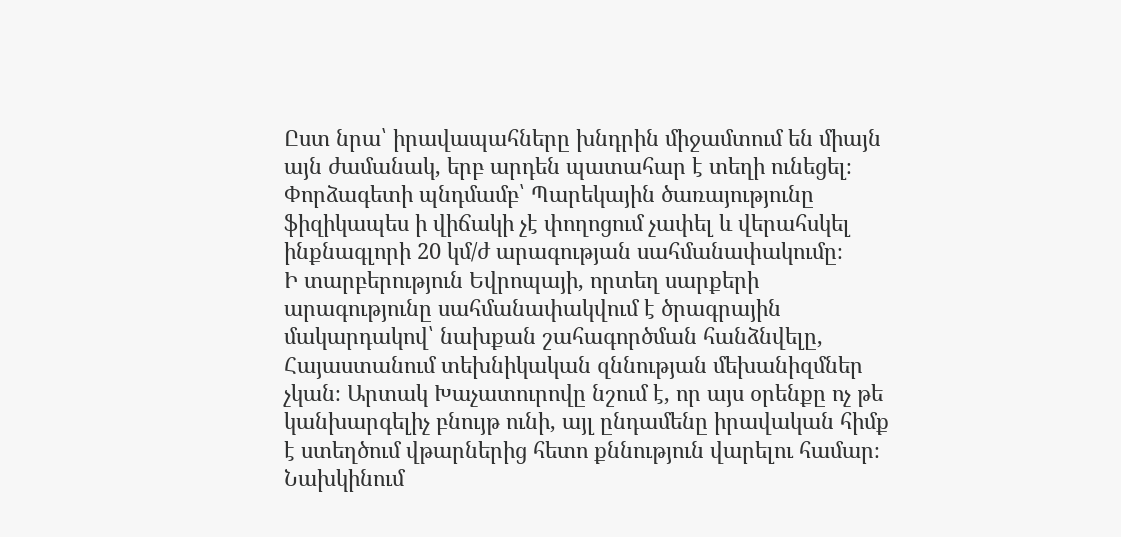Ըստ նրա՝ իրավապահները խնդրին միջամտում են միայն այն ժամանակ, երբ արդեն պատահար է տեղի ունեցել։ Փորձագետի պնդմամբ՝ Պարեկային ծառայությունը ֆիզիկապես ի վիճակի չէ փողոցում չափել և վերահսկել ինքնագլորի 20 կմ/ժ արագության սահմանափակումը։
Ի տարբերություն Եվրոպայի, որտեղ սարքերի արագությունը սահմանափակվում է ծրագրային մակարդակով՝ նախքան շահագործման հանձնվելը, Հայաստանում տեխնիկական զննության մեխանիզմներ չկան։ Արտակ Խաչատուրովը նշում է, որ այս օրենքը ոչ թե կանխարգելիչ բնույթ ունի, այլ ընդամենը իրավական հիմք է ստեղծում վթարներից հետո քննություն վարելու համար։
Նախկինում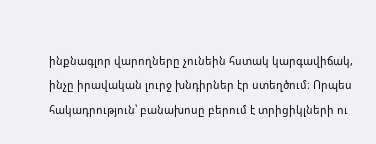ինքնագլոր վարողները չունեին հստակ կարգավիճակ, ինչը իրավական լուրջ խնդիրներ էր ստեղծում։ Որպես հակադրություն՝ բանախոսը բերում է տրիցիկլների ու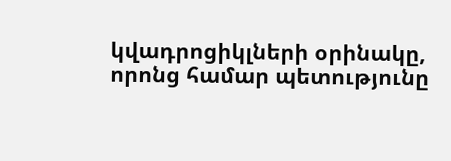կվադրոցիկլների օրինակը, որոնց համար պետությունը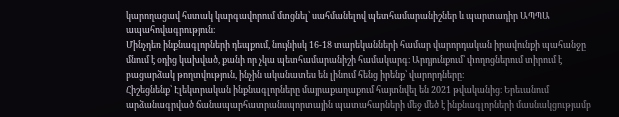կարողացավ հստակ կարգավորում մտցնել՝ սահմանելով պետհամարանիշներ և պարտադիր ԱՊՊԱ ապահովագրություն։
Մինչդեռ ինքնագլորների դեպքում, նույնիսկ 16-18 տարեկանների համար վարորդական իրավունքի պահանջը մնում է օդից կախված, քանի որ չկա պետհամարանիշի համակարգ։ Արդյունքում՝ փողոցներում տիրում է բացարձակ թողտվություն, ինչին ականատես են լինում հենց իրենք՝ վարորդները։
Հիշեցնենք՝ Էլեկտրական ինքնագլորները մայրաքաղաքում հայտնվել են 2021 թվականից։ Երեւանում արձանագրված ճանապարհատրանսպորտային պատահարների մեջ մեծ է ինքնագլորների մասնակցությամբ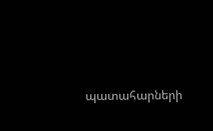պատահարների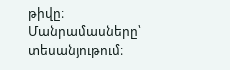թիվը։
Մանրամասները՝ տեսանյութում։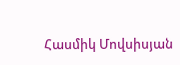Հասմիկ Մովսիսյան